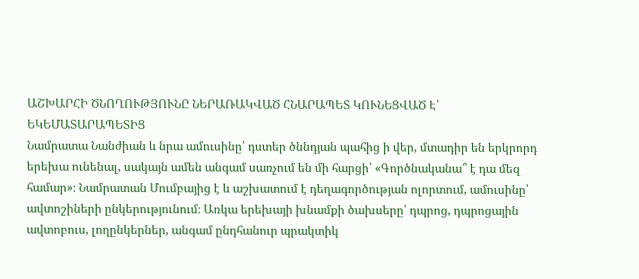ԱՇԽԱՐՀԻ ԾՆՈՂՈՒԹՅՈՒՆԸ ՆԵՐԱՌԱԿՎԱԾ ՀՆԱՐԱՊԵՏ ԿՈՒՆԵՑՎԱԾ Է՝ ԵԿԵՄԱՏԱՐԱՊԵՏԻՑ
Նամրատա Նանժիան և նրա ամուսինը՝ դստեր ծննդյան պահից ի վեր, մտադիր են երկրորդ երեխա ունենալ, սակայն ամեն անգամ սառչում են մի հարցի՝ «Գործնականա՞ է դա մեզ համար»։ Նամրատան Մումբայից է և աշխատում է դեղագործության ոլորտում, ամուսինը՝ ավտոշիների ընկերությունում։ Առկա երեխայի խնամքի ծախսերը՝ դպրոց, դպրոցային ավտոբուս, լողընկերներ, անգամ ընդհանուր պրակտիկ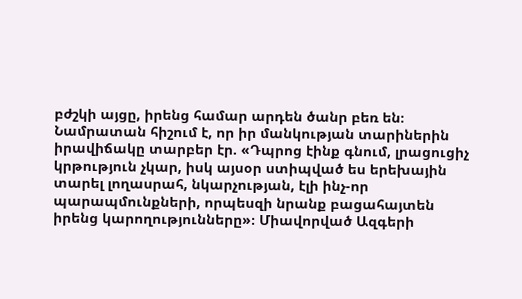բժշկի այցը, իրենց համար արդեն ծանր բեռ են։ Նամրատան հիշում է, որ իր մանկության տարիներին իրավիճակը տարբեր էր. «Դպրոց էինք գնում, լրացուցիչ կրթություն չկար, իսկ այսօր ստիպված ես երեխային տարել լողասրահ, նկարչության, էլի ինչ-որ պարապմունքների, որպեսզի նրանք բացահայտեն իրենց կարողությունները»։ Միավորված Ազգերի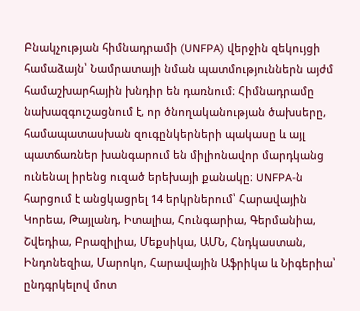Բնակչության հիմնադրամի (UNFPA) վերջին զեկույցի համաձայն՝ Նամրատայի նման պատմություններն այժմ համաշխարհային խնդիր են դառնում։ Հիմնադրամը նախազգուշացնում է, որ ծնողականության ծախսերը, համապատասխան զուգընկերների պակասը և այլ պատճառներ խանգարում են միլիոնավոր մարդկանց ունենալ իրենց ուզած երեխայի քանակը։ UNFPA-ն հարցում է անցկացրել 14 երկրներում՝ Հարավային Կորեա, Թայլանդ, Իտալիա, Հունգարիա, Գերմանիա, Շվեդիա, Բրազիլիա, Մեքսիկա, ԱՄՆ, Հնդկաստան, Ինդոնեզիա, Մարոկո, Հարավային Աֆրիկա և Նիգերիա՝ ընդգրկելով մոտ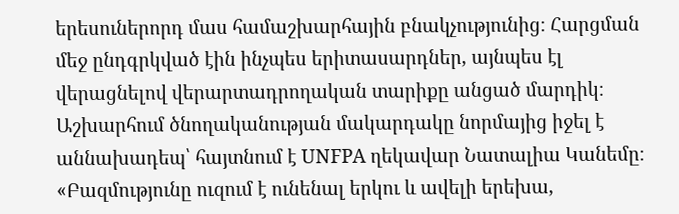երեսուներորդ մաս համաշխարհային բնակչությունից։ Հարցման մեջ ընդգրկված էին ինչպես երիտասարդներ, այնպես էլ վերացնելով վերարտադրողական տարիքը անցած մարդիկ։ Աշխարհում ծնողականության մակարդակը նորմայից իջել է աննախադեպ՝ հայտնում է UNFPA ղեկավար Նատալիա Կանեմը։ «Բազմությունը ուզում է ունենալ երկու և ավելի երեխա,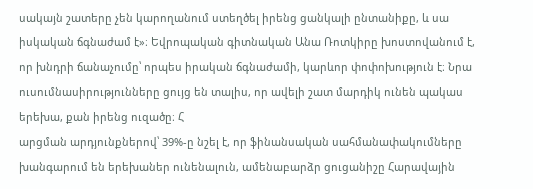սակայն շատերը չեն կարողանում ստեղծել իրենց ցանկալի ընտանիքը, և սա իսկական ճգնաժամ է»։ Եվրոպական գիտնական Անա Ռոտկիրը խոստովանում է, որ խնդրի ճանաչումը՝ որպես իրական ճգնաժամի, կարևոր փոփոխություն է։ Նրա ուսումնասիրությունները ցույց են տալիս, որ ավելի շատ մարդիկ ունեն պակաս երեխա, քան իրենց ուզածը։ Հ
արցման արդյունքներով՝ 39%-ը նշել է, որ ֆինանսական սահմանափակումները խանգարում են երեխաներ ունենալուն, ամենաբարձր ցուցանիշը Հարավային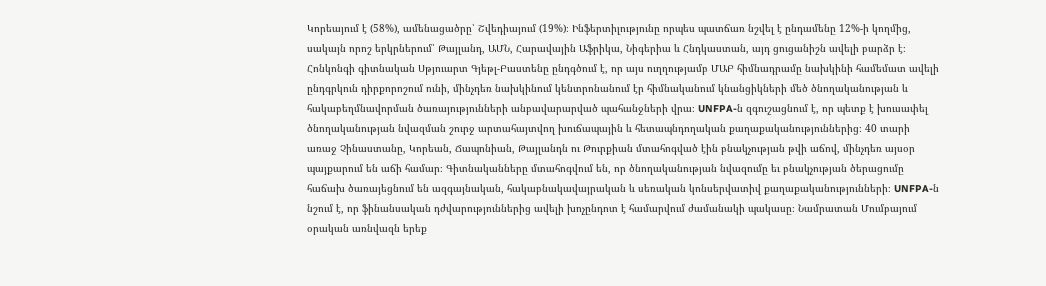Կորեայում է (58%), ամենացածրը՝ Շվեդիայում (19%)։ Ինֆերտիլությունը որպես պատճառ նշվել է ընդամենը 12%-ի կողմից, սակայն որոշ երկրներում՝ Թայլանդ, ԱՄՆ, Հարավային Աֆրիկա, Նիգերիա և Հնդկաստան, այդ ցուցանիշն ավելի բարձր է։ Հոնկոնգի գիտնական Սթյուարտ Գյեթլ-Բաստենը ընդգծում է, որ այս ուղղությամբ ՄԱԲ հիմնադրամը նախկինի համեմատ ավելի ընդգրկուն դիրքորոշում ունի, մինչդեռ նախկինում կենտրոնանում էր հիմնականում կնանցիկների մեծ ծնողականության և հակաբեղմնավորման ծառայությունների անբավարարված պահանջների վրա։ UNFPA-ն զգուշացնում է, որ պետք է խուսափել ծնողականության նվազման շուրջ արտահայտվող խուճապային և հետապնդողական քաղաքականություններից։ 40 տարի առաջ Չինաստանը, Կորեան, Ճապոնիան, Թայլանդն ու Թուրքիան մտահոգված էին բնակչության թվի աճով, մինչդեռ այսօր պայքարում են աճի համար։ Գիտնականները մտահոգվում են, որ ծնողականության նվազումը եւ բնակչության ծերացումը հաճախ ծառայեցնում են ազգայնական, հակաբնակավայրական և սեռական կոնսերվատիվ քաղաքականությունների։ UNFPA-ն նշում է, որ ֆինանսական դժվարություններից ավելի խոչընդոտ է համարվում ժամանակի պակասը։ Նամրատան Մումբայում օրական առնվազն երեք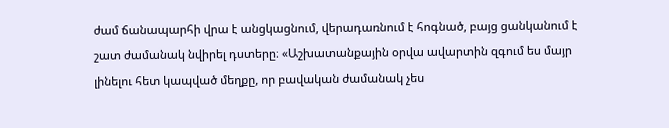ժամ ճանապարհի վրա է անցկացնում, վերադառնում է հոգնած, բայց ցանկանում է շատ ժամանակ նվիրել դստերը։ «Աշխատանքային օրվա ավարտին զգում ես մայր լինելու հետ կապված մեղքը, որ բավական ժամանակ չես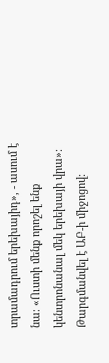տրամադրում երեխայիդ», - ասում է նա։ «Ուստի մենք որոշել ենք կենտրոնանալ մեկ երեխայի վրա»։
Թարգմանվել է ԱԲ-ի միջոցով։